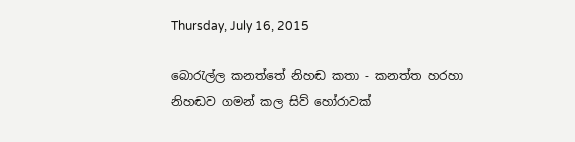Thursday, July 16, 2015

බොරැල්ල කනත්තේ නිහඬ කතා - කනත්ත හරහා නිහඬව ගමන් කල සිව් හෝරාවක්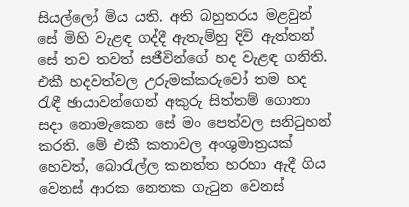සියල්ලෝ මිය යති. අති බහුතරය මළවුන් සේ මිහි වැළඳ ගද්දී ඇතැම්හු දිවි ඇත්තන් සේ තව තවත් සජීවින්ගේ හද වැළඳ ගනිති. එකී හදවත්වල උරුමක්කරුවෝ තම හද රැඳී ඡායාවන්ගෙන් අකුරු සිත්තම් ගොතා සදා නොමැකෙන සේ මං පෙත්වල සනිටුහන් කරති. මේ එකී කතාවල අංශුමාත්‍රයක් හෙවත්, බොරැල්ල කනත්ත හරහා ඇදී ගිය වෙනස් ආරක නෙතක ගැටුන වෙනස්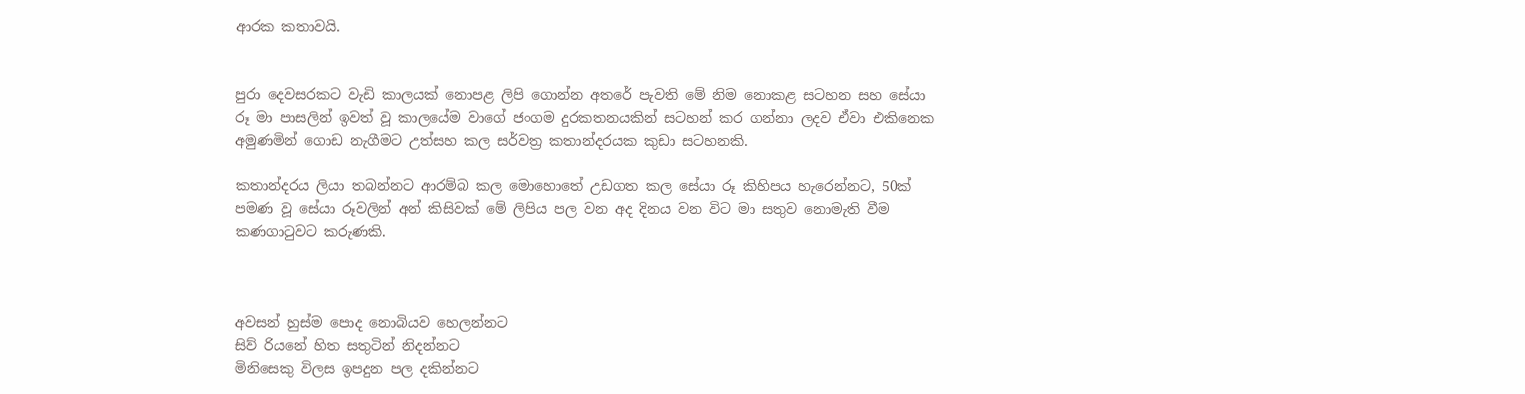ආරක කතාවයි.


පුරා දෙවසරකට වැඩි කාලයක් නොපළ ලිපි ගොන්න අතරේ පැවති මේ නිම නොකළ සටහන සහ සේයා රූ මා පාසලින් ඉවත් වූ කාලයේම වාගේ ජංගම දුරකතනයකින් සටහන් කර ගන්නා ලදව ඒවා එකිනෙක අමුණමින් ගොඩ නැගීමට උත්සහ කල සර්වත්‍ර කතාන්දරයක කුඩා සටහනකි.

කතාන්දරය ලියා තබන්නට ආරම්බ කල මොහොතේ උඩගත කල සේයා රූ කිහිපය හැරෙන්නට, 50ක් පමණ වූ සේයා රූවලින් අන් කිසිවක් මේ ලිපිය පල වන අද දිනය වන විට මා සතුව නොමැති වීම කණගාටුවට කරුණකි.



අවසන් හුස්ම පොද නොබියව හෙලන්නට
සිව් රියනේ හිත සතුටින් නිදන්නට
මිනිසෙකු විලස ඉපදුන පල දකින්නට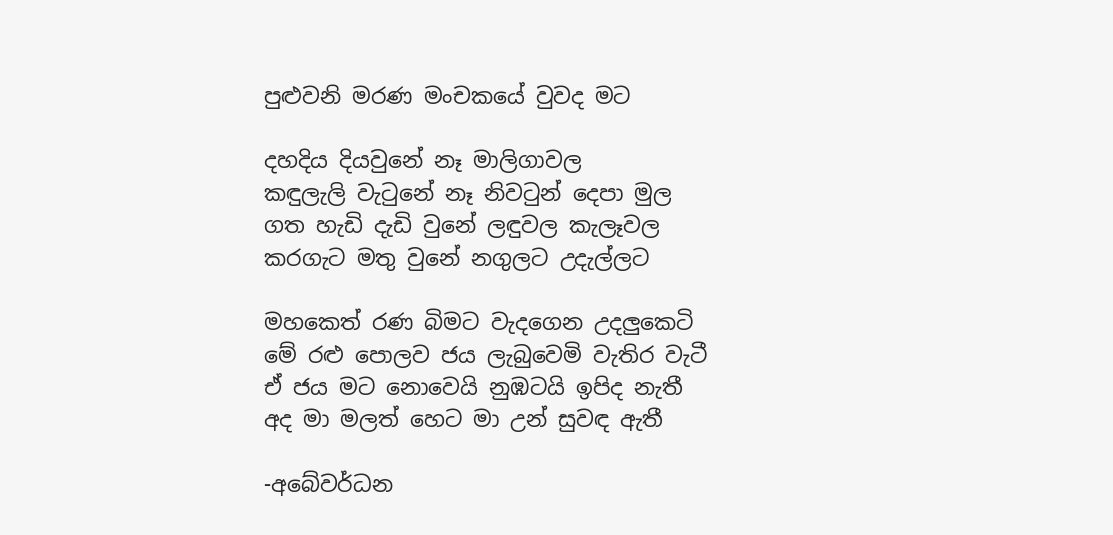පුළුවනි මරණ මංචකයේ වුවද මට

දහදිය දියවුනේ නෑ මාලිගාවල
කඳුලැලි වැටුනේ නෑ නිවටුන් දෙපා මුල
ගත හැඩි දැඩි වුනේ ලඳුවල කැලෑවල
කරගැට මතු වුනේ නගුලට උදැල්ලට

මහකෙත් රණ බිමට වැදගෙන උදලුකෙටි
මේ රළු පොලව ජය ලැබුවෙමි වැතිර වැටී
ඒ ජය මට නොවෙයි නුඹටයි ඉපිද නැතී
අද මා මලත් හෙට මා උන් සුවඳ ඇතී

-අබේවර්ධන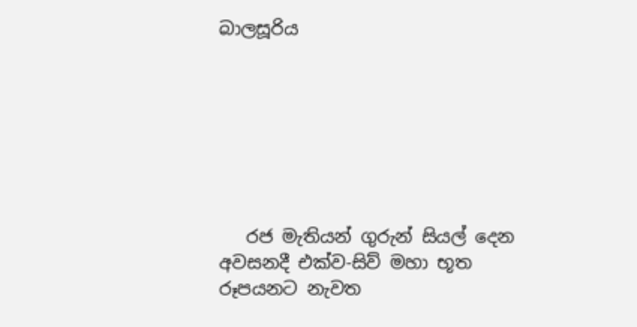බාලසූරිය







   රජ මැතියන් ගුරුන් සියල් දෙන අවසනදී එක්ව-සිව් මහා භූත රූපයනට නැවත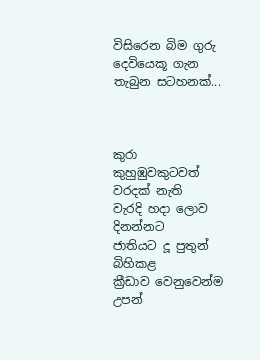විසිරෙන බිම ගුරු දෙවියෙකූ ගැන තැබුන සටහනක්...



කුරා කුහුඹුවකුටවත් වරදක් නැති
වැරදි හදා ලොව දිනන්නට
ජාතියට දූ පුතුන් බිහිකළ
ක්‍රීඩාව වෙනුවෙන්ම උපන්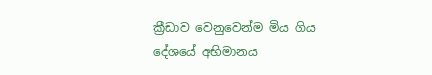ක්‍රීඩාව වෙනුවෙන්ම මිය ගිය
දේශයේ අභිමානය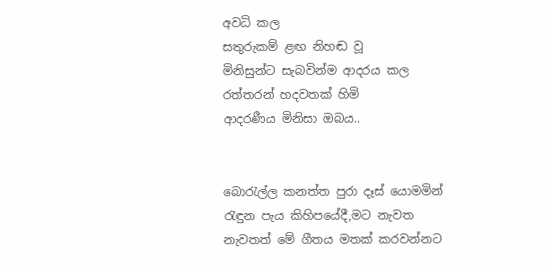අවධි කල
සතුරුකම් ළඟ නිහඬ වූ
මිනිසුන්ට සැබවින්ම ආදරය කල
රත්තරන් හදවතක් හිමි
ආදරණීය මිනිසා ඔබය..


බොරැල්ල කනත්ත පුරා දෑස් යොමමින් රැඳුන පැය කිහිපයේදී,මට නැවත නැවතත් මේ ගීතය මතක් කරවන්නට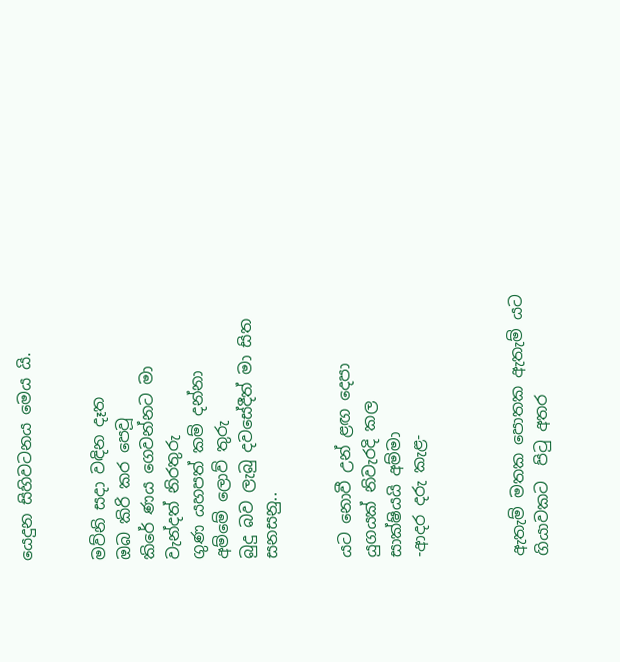යෙදුන සිහිවටනය මෙය යි.


මව්නි සදා වඳින දෑත
ඔබ කිරි කර පෙවූ
කිරේ ණය ගෙවන්නට මා
වැන්දත් නිරතුරු
ගුණ යහපත් කම් දන්නා
අම්මේ ලොව් තුරු
බුදු බව ලැබු දවසේදීත් මා සිත සනසනු..


යට නොවී උන් ළඟ දෙපා
යුගයක් නිවැරදි කල
සාක්ෂියයි අම්මා
-ආදර දරු කැළ-



ඇතැම් මතක පොතක ඇතැම් යට ගියාවකට  පිටු අතර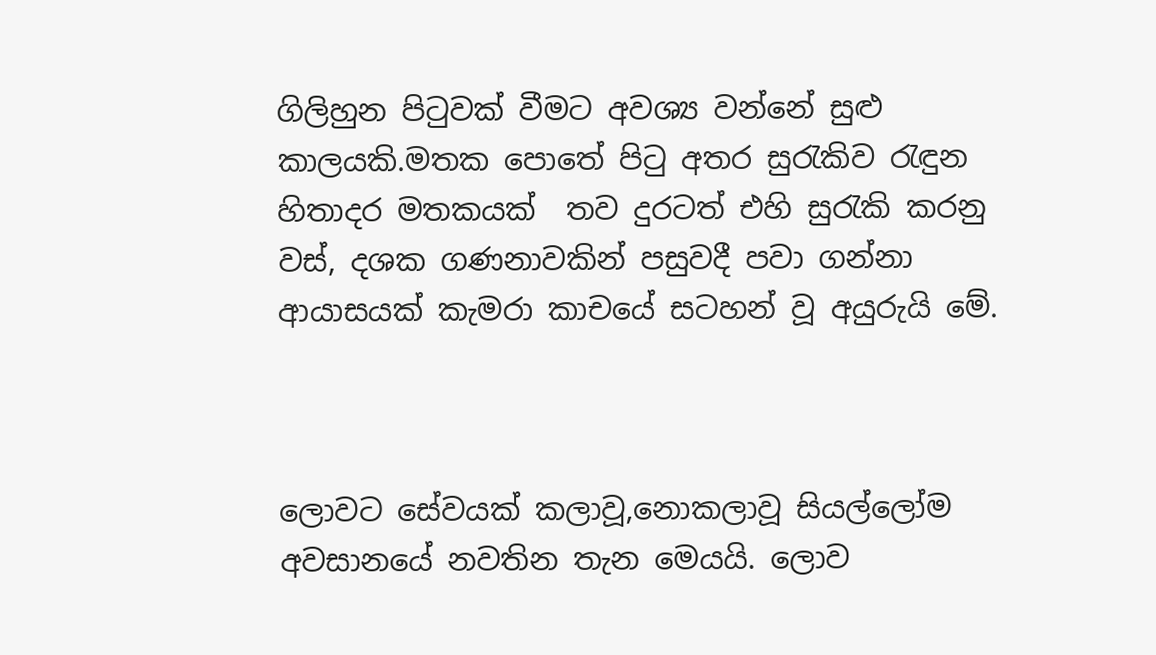ගිලිහුන පිටුවක් වීමට අවශ්‍ය වන්නේ සුළු කාලයකි.මතක පොතේ පිටු අතර සුරැකිව රැඳුන හිතාදර මතකයක්  තව දුරටත් එහි සුරැකි කරනු වස්, දශක ගණනාවකින් පසුවදී පවා ගන්නා ආයාසයක් කැමරා කාචයේ සටහන් වූ අයුරුයි මේ.



ලොවට සේවයක් කලාවූ,නොකලාවූ සියල්ලෝම අවසානයේ නවතින තැන මෙයයි. ලොව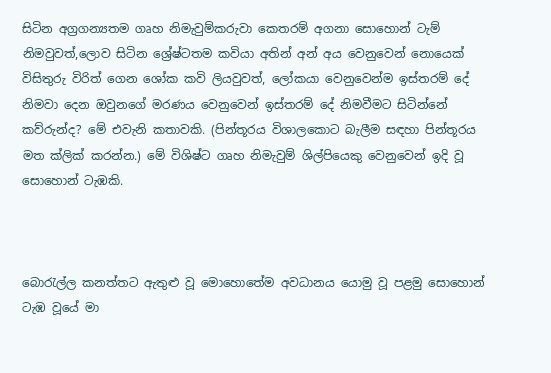සිටින අග්‍රගන්‍යතම ගෘහ නිමැවුම්කරුවා කෙතරම් අගනා සොහොන් ටැම් නිමවුවත්,ලොව සිටින ශ්‍රේෂ්ටතම කවියා අතින් අන් අය වෙනුවෙන් නොයෙක් විසිතුරු විරිත් ගෙන ශෝක කවි ලියවුවත්, ලෝකයා වෙනුවෙන්ම ඉස්තරම් දේ නිමවා දෙන ඔවුනගේ මරණය වෙනුවෙන් ඉස්තරම් දේ නිමවීමට සිටින්නේ කව්රුන්ද? මේ එවැනි කතාවකි. (පින්තූරය විශාලකොට බැලීම සඳහා පින්තූරය මත ක්ලික් කරන්න.) මේ විශිෂ්ට ගෘහ නිමැවුම් ශිල්පියෙකු වෙනුවෙන් ඉදි වූ සොහොන් ටැඹකි.



බොරැල්ල කනත්තට ඇතුළු වූ මොහොතේම අවධානය යොමු වූ පළමු සොහොන් ටැඹ වූයේ මා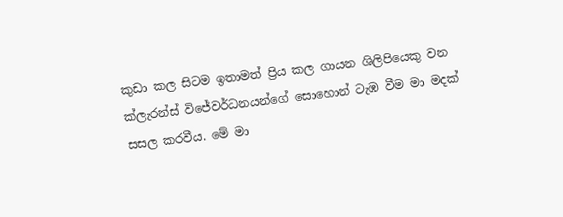කුඩා කල සිටම ඉතාමත් ප්‍රිය කල ගායන ශිලිපියෙකු වන ක්ලැරන්ස් විජේවර්ධනයන්ගේ සොහොන් ටැඹ වීම මා මදක් සසල කරවීය. මේ මා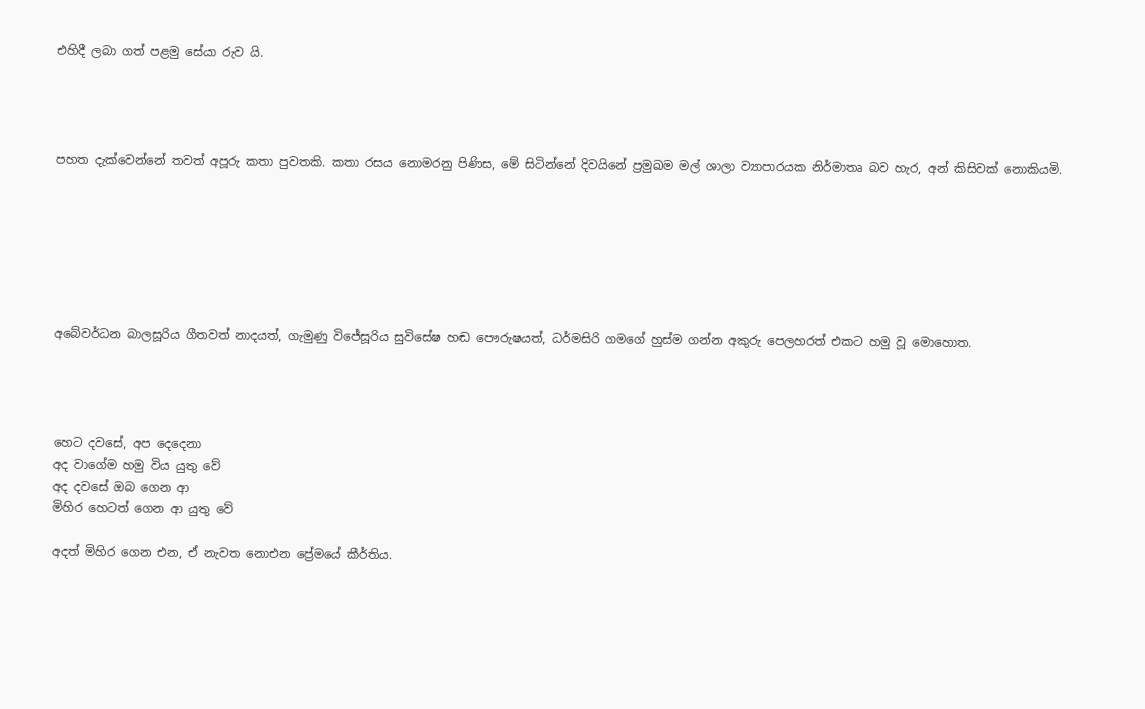එහිදී ලබා ගත් පළමු සේයා රුව යි.




පහත දැක්වෙන්නේ තවත් අපූරු කතා පුවතකි. කතා රසය නොමරනු පිණිස, මේ සිටින්නේ දිවයිනේ ප්‍රමුඛම මල් ශාලා ව්‍යාපාරයක නිර්මාතෘ බව හැර, අන් කිසිවක් නොකියමි.







අබේවර්ධන බාලසූරිය ගීතවත් නාදයත්, ගැමුණු විජේසූරිය සුවිසේෂ හඬ පෞරුෂයත්, ධර්මසිරි ගමගේ හුස්ම ගන්න අකුරු පෙලහරත් එකට හමු වූ මොහොත.




හෙට දවසේ, අප දෙදෙනා
අද වාගේම හමු විය යුතු වේ
අද දවසේ ඔබ ගෙන ආ
මිහිර හෙටත් ගෙන ආ යුතු වේ

අදත් මිහිර ගෙන එන, ඒ නැවත නොඑන ප්‍රේමයේ කීර්තිය.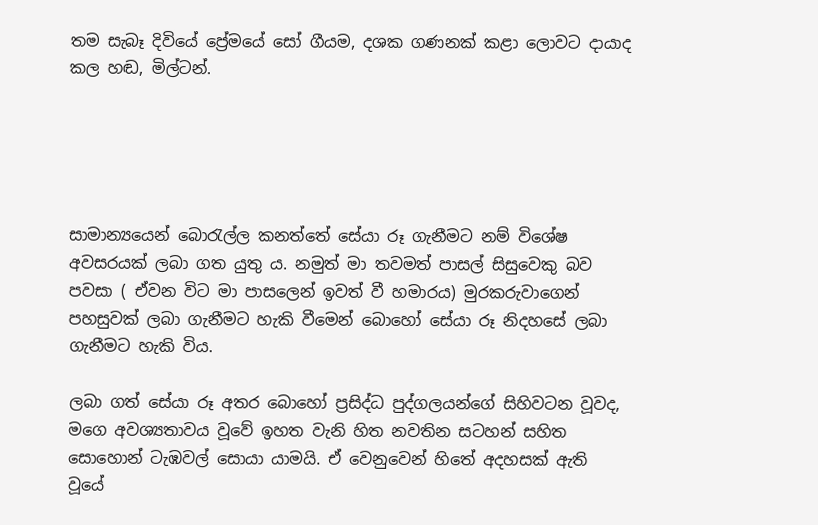තම සැබෑ දිවියේ ප්‍රේමයේ සෝ ගීයම, දශක ගණනක් කළා ලොවට දායාද කල හඬ, මිල්ටන්.





සාමාන්‍යයෙන් බොරැල්ල කනත්තේ සේයා රූ ගැනීමට නම් විශේෂ අවසරයක් ලබා ගත යුතු ය. නමුත් මා තවමත් පාසල් සිසුවෙකු බව පවසා ( ඒවන විට මා පාසලෙන් ඉවත් වී හමාරය) මුරකරුවාගෙන් පහසුවක් ලබා ගැනීමට හැකි වීමෙන් බොහෝ සේයා රූ නිදහසේ ලබා ගැනීමට හැකි විය.

ලබා ගත් සේයා රූ අතර බොහෝ ප්‍රසිද්ධ පුද්ගලයන්ගේ සිහිවටන වූවද, මගෙ අවශ්‍යතාවය වූවේ ඉහත වැනි හිත නවතින සටහන් සහිත සොහොන් ටැඹවල් සොයා යාමයි. ඒ වෙනුවෙන් හිතේ අදහසක් ඇති වූයේ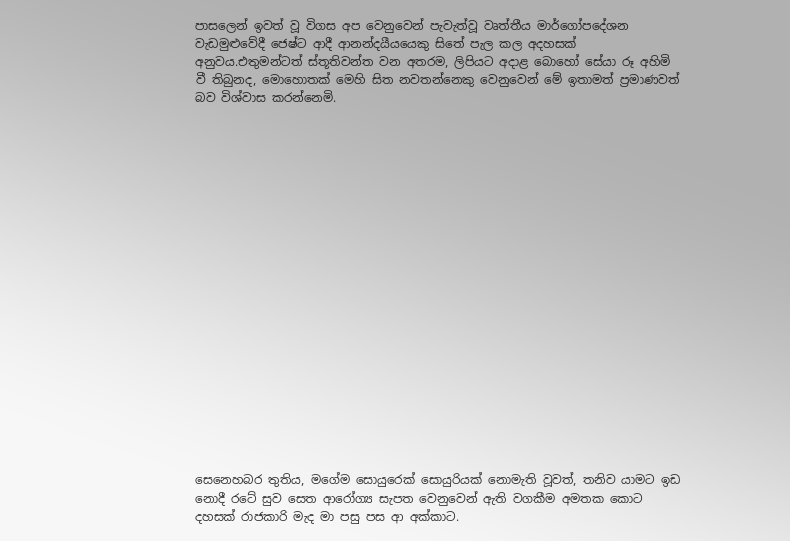පාසලෙන් ඉවත් වූ විගස අප වෙනුවෙන් පැවැත්වූ වෘත්තීය මාර්ගෝපදේශන වැඩමුළුවේදී ජෙෂ්ට ආදී ආනන්දයීයයෙකු සිතේ පැල කල අදහසක් අනුවය.එතුමන්ටත් ස්තූතිවන්ත වන අතරම, ලිපියට අදාළ බොහෝ සේයා රූ අහිමි වී තිබුනද, මොහොතක් මෙහි සිත නවතන්නෙකු වෙනුවෙන් මේ ඉතාමත් ප්‍රමාණවත් බව විශ්වාස කරන්නෙමි.




















සෙනෙහබර තුතිය, මගේම සොයුරෙක් සොයුරියක් නොමැති වූවත්, තනිව යාමට ඉඩ නොදී රටේ සුව සෙත ආරෝග්‍ය සැපත වෙනුවෙන් ඇති වගකීම අමතක කොට දහසක් රාජකාරි මැද මා පසු පස ආ අක්කාට.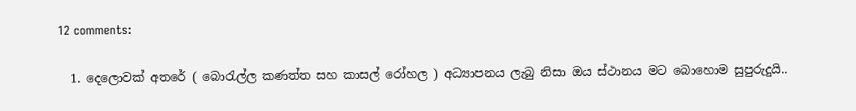12 comments:

  1. දෙලොවක් අතරේ ( බොරැල්ල කණත්ත සහ කාසල් රෝහල ) අධ්‍යාපනය ලැබු නිසා ඔය ස්ථානය මට බොහොම සුපුරුදුයි..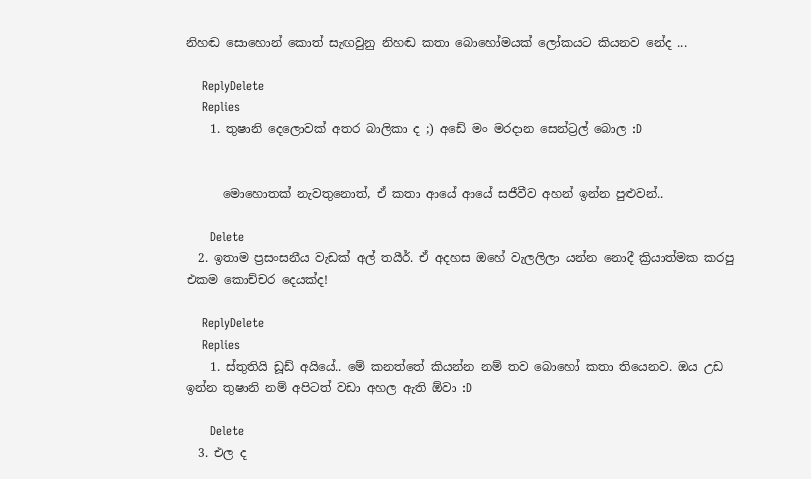නිහඬ සොහොන් කොත් සැඟවුනු නිහඬ කතා බොහෝමයක් ලෝකයට කියනව නේද ...

    ReplyDelete
    Replies
    1. තුෂානි දෙලොවක් අතර බාලිකා ද ;) අඩේ මං මරදාන සෙන්ට්‍රල් බොල :D


      මොහොතක් නැවතුනොත්, ඒ කතා ආයේ ආයේ සජීවීව අහන් ඉන්න පුළුවන්..

      Delete
  2. ඉතාම ප්‍රසංසනීය වැඩක් අල් තයීර්. ඒ අදහස ඔහේ වැලලිලා යන්න නොදී ක්‍රියාත්මක කරපු එකම කොච්චර දෙයක්ද!

    ReplyDelete
    Replies
    1. ස්තුතියි ඩූඩ් අයියේ.. මේ කනත්තේ කියන්න නම් තව බොහෝ කතා තියෙනව. ඔය උඩ ඉන්න තුෂානි නම් අපිටත් වඩා අහල ඇති ඕවා :D

      Delete
  3. එල ද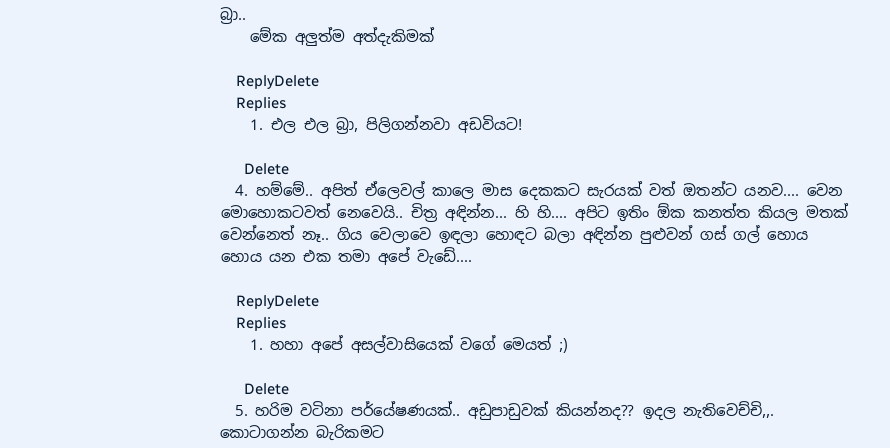බ්‍රා..
    මේක අලුත්ම අත්දැකිමක්

    ReplyDelete
    Replies
    1. එල එල බ්‍රා, පිලිගන්නවා අඩවියට!

      Delete
  4. හම්මේ.. අපිත් ඒලෙවල් කාලෙ මාස දෙකකට සැරයක් වත් ඔතන්ට යනව.... වෙන මොහොකටවත් නෙවෙයි.. චිත්‍ර අඳින්න... හි හි.... අපිට ඉතිං ඕක කනත්ත කියල මතක් වෙන්නෙත් නෑ.. ගිය‌ වෙලාවෙ ඉඳලා හොඳට බලා අඳින්න පුළුවන් ගස් ගල් හොය හොය යන එක තමා අපේ වැඩේ....

    ReplyDelete
    Replies
    1. හහා අපේ අසල්වාසියෙක් වගේ මෙයත් ;)

      Delete
  5. හරිම වටිනා පර්යේෂණයක්.. අඩුපාඩුවක් කියන්නද?? ඉදල නැතිවෙච්චි,,. කොටාගන්න බැරිකමට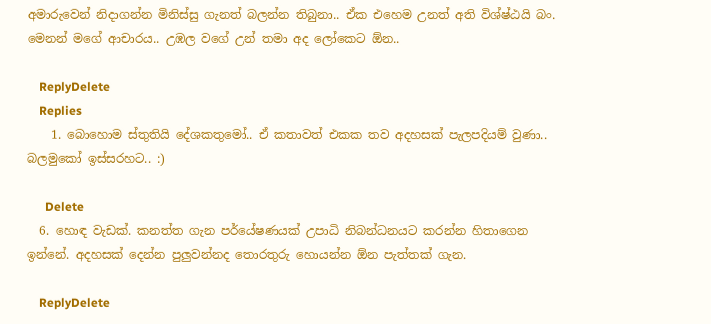අමාරුවෙන් නිදාගන්න මිනිස්සු ගැනත් බලන්න තිබුනා.. ඒක එහෙම උනත් අති විශ්ෂ්ඨයි බං. මෙනන් මගේ ආචාරය.. උඹල වගේ උන් තමා අද ලෝකෙට ඕන..

    ReplyDelete
    Replies
    1. බොහොම ස්තුතියි දේශකතුමෝ.. ඒ කතාවත් එකක තව අදහසක් පැලපදියම් වුණා.. බලමුකෝ ඉස්සරහට.. :)

      Delete
  6. හොඳ වැඩක්. කනත්ත ගැන පර්යේෂණයක් උපාධි නිබන්ධනයට කරන්න හිතාගෙන ඉන්නේ. අදහසක් දෙන්න පුලුවන්නද තොරතුරු හොයන්න ඕන පැත්තක් ගැන.

    ReplyDelete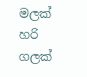මලක් හරි ගලක්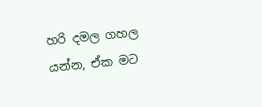හරි දමල ගහල යන්න, ඒක මට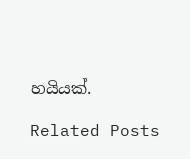හයියක්.

Related Posts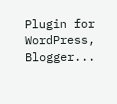Plugin for WordPress, Blogger...